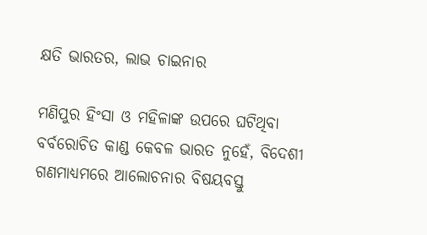କ୍ଷତି ଭାରତର, ଲାଭ ଚାଇନାର

ମଣିପୁର ହିଂସା ଓ ମହିଳାଙ୍କ ଉପରେ ଘଟିଥିବା ବର୍ବରୋଚିତ କାଣ୍ଡ କେବଳ ଭାରତ ନୁହେଁ, ବିଦେଶୀ ଗଣମାଧ୍ୟମରେ ଆଲୋଚନାର ବିଷୟବସ୍ତୁ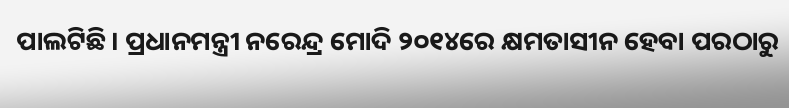ପାଲଟିଛି। ପ୍ରଧାନମନ୍ତ୍ରୀ ନରେନ୍ଦ୍ର ମୋଦି ୨୦୧୪ରେ କ୍ଷମତାସୀନ ହେବା ପରଠାରୁ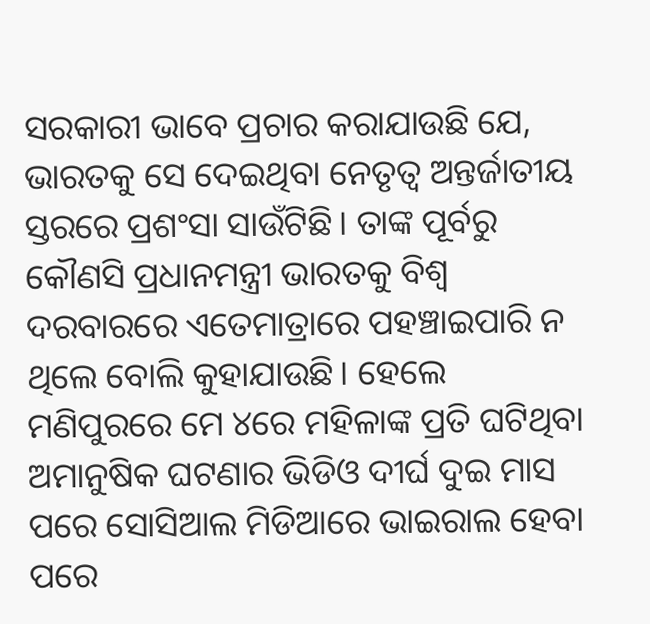ସରକାରୀ ଭାବେ ପ୍ରଚାର କରାଯାଉଛି ଯେ, ଭାରତକୁ ସେ ଦେଇଥିବା ନେତୃତ୍ୱ ଅନ୍ତର୍ଜାତୀୟ ସ୍ତରରେ ପ୍ରଶଂସା ସାଉଁଟିଛି। ତାଙ୍କ ପୂର୍ବରୁ କୌଣସି ପ୍ରଧାନମନ୍ତ୍ରୀ ଭାରତକୁ ବିଶ୍ୱ ଦରବାରରେ ଏତେମାତ୍ରାରେ ପହଞ୍ଚାଇପାରି ନ ଥିଲେ ବୋଲି କୁହାଯାଉଛି। ହେଲେ ମଣିପୁରରେ ମେ ୪ରେ ମହିଳାଙ୍କ ପ୍ରତି ଘଟିଥିବା ଅମାନୁଷିକ ଘଟଣାର ଭିଡିଓ ଦୀର୍ଘ ଦୁଇ ମାସ ପରେ ସୋସିଆଲ ମିଡିଆରେ ଭାଇରାଲ ହେବା ପରେ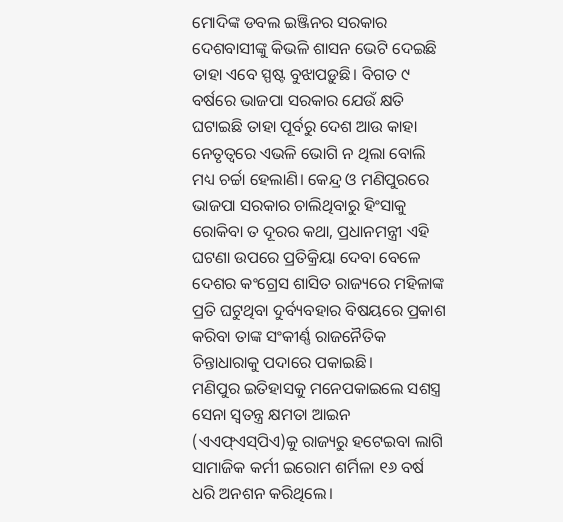ମୋଦିଙ୍କ ଡବଲ ଇଞ୍ଜିନର ସରକାର ଦେଶବାସୀଙ୍କୁ କିଭଳି ଶାସନ ଭେଟି ଦେଇଛି ତାହା ଏବେ ସ୍ପଷ୍ଟ ବୁଝାପଡ଼ୁଛି। ବିଗତ ୯ ବର୍ଷରେ ଭାଜପା ସରକାର ଯେଉଁ କ୍ଷତି ଘଟାଇଛି ତାହା ପୂର୍ବରୁ ଦେଶ ଆଉ କାହା ନେତୃତ୍ୱରେ ଏଭଳି ଭୋଗି ନ ଥିଲା ବୋଲି ମଧ୍ୟ ଚର୍ଚ୍ଚା ହେଲାଣି। କେନ୍ଦ୍ର ଓ ମଣିପୁରରେ ଭାଜପା ସରକାର ଚାଲିଥିବାରୁ ହିଂସାକୁ ରୋକିବା ତ ଦୂରର କଥା, ପ୍ରଧାନମନ୍ତ୍ରୀ ଏହି ଘଟଣା ଉପରେ ପ୍ରତିକ୍ରିୟା ଦେବା ବେଳେ ଦେଶର କଂଗ୍ରେସ ଶାସିତ ରାଜ୍ୟରେ ମହିଳାଙ୍କ ପ୍ରତି ଘଟୁଥିବା ଦୁର୍ବ୍ୟବହାର ବିଷୟରେ ପ୍ରକାଶ କରିବା ତାଙ୍କ ସଂକୀର୍ଣ୍ଣ ରାଜନୈତିକ ଚିନ୍ତାଧାରାକୁ ପଦାରେ ପକାଇଛି।
ମଣିପୁର ଇତିହାସକୁ ମନେପକାଇଲେ ସଶସ୍ତ୍ର ସେନା ସ୍ବତନ୍ତ୍ର କ୍ଷମତା ଆଇନ (ଏଏଫ୍‌ଏସ୍‌ପିଏ)କୁ ରାଜ୍ୟରୁ ହଟେଇବା ଲାଗି ସାମାଜିକ କର୍ମୀ ଇରୋମ ଶର୍ମିଳା ୧୬ ବର୍ଷ ଧରି ଅନଶନ କରିଥିଲେ।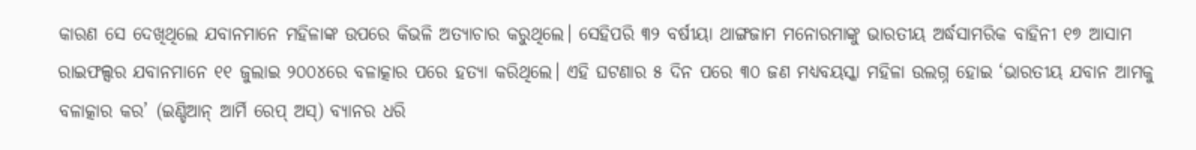କାରଣ ସେ ଦେଖିଥିଲେ ଯବାନମାନେ ମହିଳାଙ୍କ ଉପରେ କିଭଳି ଅତ୍ୟାଚାର କରୁଥିଲେ। ସେହିପରି ୩୨ ବର୍ଷୀୟା ଥାଙ୍ଗଜାମ ମନୋରମାଙ୍କୁ ଭାରତୀୟ ଅର୍ଦ୍ଧସାମରିକ ବାହିନୀ ୧୭ ଆସାମ ରାଇଫଲ୍ସର ଯବାନମାନେ ୧୧ ଜୁଲାଇ ୨୦୦୪ରେ ବଳାତ୍କାର ପରେ ହତ୍ୟା କରିଥିଲେ। ଏହି ଘଟଣାର ୫ ଦିନ ପରେ ୩୦ ଜଣ ମଧ୍ୟବୟସ୍କା ମହିଳା ଉଲଗ୍ନ ହୋଇ ‘ଭାରତୀୟ ଯବାନ ଆମକୁ ବଳାତ୍କାର କର’ (ଇଣ୍ଡିଆନ୍‌ ଆର୍ମି ରେପ୍‌ ଅସ୍‌) ବ୍ୟାନର ଧରି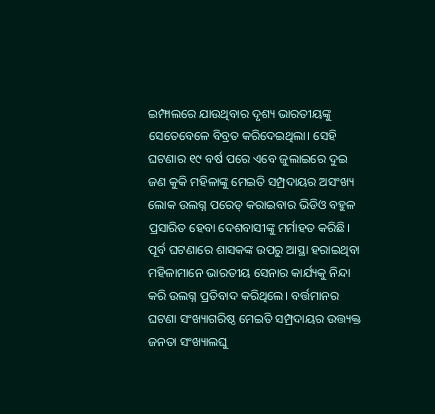ଇମ୍ଫାଲରେ ଯାଉଥିବାର ଦୃଶ୍ୟ ଭାରତୀୟଙ୍କୁ ସେତେବେଳେ ବିବ୍ରତ କରିଦେଇଥିଲା। ସେହି ଘଟଣାର ୧୯ ବର୍ଷ ପରେ ଏବେ ଜୁଲାଇରେ ଦୁଇ ଜଣ କୁକି ମହିଳାଙ୍କୁ ମେଇତି ସମ୍ପ୍ରଦାୟର ଅସଂଖ୍ୟ ଲୋକ ଉଲଗ୍ନ ପରେଡ୍‌ କରାଇବାର ଭିଡିଓ ବହୁଳ ପ୍ରସାରିତ ହେବା ଦେଶବାସୀଙ୍କୁ ମର୍ମାହତ କରିଛି। ପୂର୍ବ ଘଟଣାରେ ଶାସକଙ୍କ ଉପରୁ ଆସ୍ଥା ହରାଇଥିବା ମହିଳାମାନେ ଭାରତୀୟ ସେନାର କାର୍ଯ୍ୟକୁ ନିନ୍ଦା କରି ଉଲଗ୍ନ ପ୍ରତିବାଦ କରିଥିଲେ। ବର୍ତ୍ତମାନର ଘଟଣା ସଂଖ୍ୟାଗରିଷ୍ଠ ମେଇତି ସମ୍ପ୍ରଦାୟର ଉତ୍ତ୍ୟକ୍ତ ଜନତା ସଂଖ୍ୟାଲଘୁ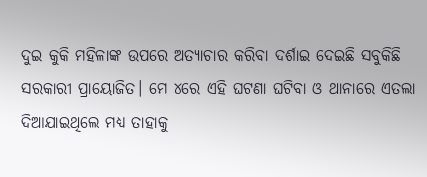ଦୁଇ କୁକି ମହିଳାଙ୍କ ଉପରେ ଅତ୍ୟାଚାର କରିବା ଦର୍ଶାଇ ଦେଇଛି ସବୁକିଛି ସରକାରୀ ପ୍ରାୟୋଜିତ। ମେ ୪ରେ ଏହି ଘଟଣା ଘଟିବା ଓ ଥାନାରେ ଏତଲା ଦିଆଯାଇଥିଲେ ମଧ୍ୟ ତାହାକୁ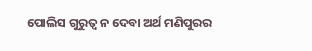ପୋଲିସ ଗୁରୁତ୍ୱ ନ ଦେବା ଅର୍ଥ ମଣିପୁରର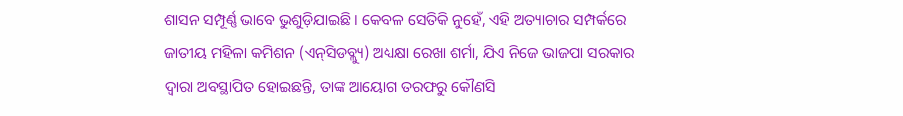ଶାସନ ସମ୍ପୂର୍ଣ୍ଣ ଭାବେ ଭୁଶୁଡ଼ିଯାଇଛି। କେବଳ ସେତିକି ନୁହେଁ, ଏହି ଅତ୍ୟାଚାର ସମ୍ପର୍କରେ ଜାତୀୟ ମହିଳା କମିଶନ (ଏନ୍‌ସିଡବ୍ଲ୍ୟୁ) ଅଧ୍ୟକ୍ଷା ରେଖା ଶର୍ମା, ଯିଏ ନିଜେ ଭାଜପା ସରକାର ଦ୍ୱାରା ଅବସ୍ଥାପିତ ହୋଇଛନ୍ତି, ତାଙ୍କ ଆୟୋଗ ତରଫରୁ କୌଣସି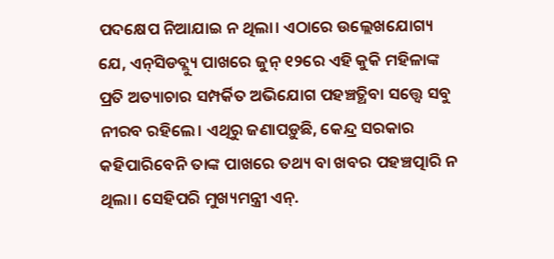ପଦକ୍ଷେପ ନିଆଯାଇ ନ ଥିଲା। ଏଠାରେ ଉଲ୍ଲେଖଯୋଗ୍ୟ ଯେ, ଏନ୍‌ସିଡବ୍ଲ୍ୟୁ ପାଖରେ ଜୁନ୍‌ ୧୨ରେ ଏହି କୁକି ମହିଳାଙ୍କ ପ୍ରତି ଅତ୍ୟାଚାର ସମ୍ପର୍କିତ ଅଭିଯୋଗ ପହଞ୍ଚତ୍ଥିବା ସତ୍ତ୍ୱେ ସବୁ ନୀରବ ରହିଲେ। ଏଥିରୁ ଜଣାପଡ଼ୁଛି, କେନ୍ଦ୍ର ସରକାର କହିପାରିବେନି ତାଙ୍କ ପାଖରେ ତଥ୍ୟ ବା ଖବର ପହଞ୍ଚତ୍ପାରି ନ ଥିଲା। ସେହିପରି ମୁଖ୍ୟମନ୍ତ୍ରୀ ଏନ୍‌.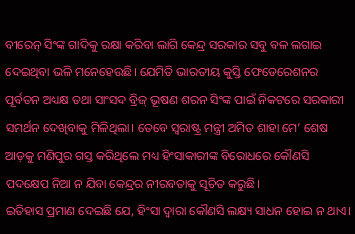ବୀରେନ୍‌ ସିଂଙ୍କ ଗାଦିକୁ ରକ୍ଷା କରିବା ଲାଗି କେନ୍ଦ୍ର ସରକାର ସବୁ ବଳ ଲଗାଇ ଦେଇଥିବା ଭଳି ମନେହେଉଛି। ଯେମିତି ଭାରତୀୟ କୁସ୍ତି ଫେଡେରେଶନର ପୂର୍ବତନ ଅଧ୍ୟକ୍ଷ ତଥା ସାଂସଦ ବ୍ରିଜ୍‌ ଭୂଷଣ ଶରନ ସିଂଙ୍କ ପାଇଁ ନିକଟରେ ସରକାରୀ ସମର୍ଥନ ଦେଖିବାକୁ ମିଳିଥିଲା। ତେବେ ସ୍ବରାଷ୍ଟ୍ର ମନ୍ତ୍ରୀ ଅମିତ ଶାହା ମେ’ ଶେଷ ଆଡ଼କୁ ମଣିପୁର ଗସ୍ତ କରିଥିଲେ ମଧ୍ୟ ହିଂସାକାରୀଙ୍କ ବିରୋଧରେ କୌଣସି ପଦକ୍ଷେପ ନିଆ ନ ଯିବା କେନ୍ଦ୍ରର ନୀରବତାକୁ ସୂଚିତ କରୁଛି।
ଇତିହାସ ପ୍ରମାଣ ଦେଇଛି ଯେ, ହିଂସା ଦ୍ୱାରା କୌଣସି ଲକ୍ଷ୍ୟ ସାଧନ ହୋଇ ନ ଥାଏ।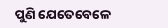ପୁଣି ଯେତେବେଳେ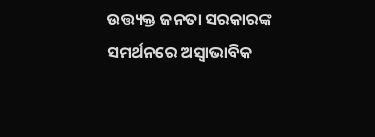ଉତ୍ତ୍ୟକ୍ତ ଜନତା ସରକାରଙ୍କ ସମର୍ଥନରେ ଅସ୍ବାଭାବିକ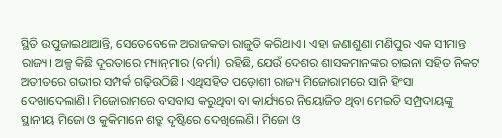ସ୍ଥିତି ଉପୁଜାଇଥାଆନ୍ତି, ସେତେବେଳେ ଅରାଜକତା ରାଜୁତି କରିଥାଏ। ଏହା ଜଣାଶୁଣା ମଣିପୁର ଏକ ସୀମାନ୍ତ ରାଜ୍ୟ। ଅଳ୍ପ କିଛି ଦୂରତାରେ ମ୍ୟାନ୍‌ମାର (ବର୍ମା) ରହିଛି, ଯେଉଁ ଦେଶର ଶାସକମାନଙ୍କର ଚାଇନା ସହିତ ନିକଟ ଅତୀତରେ ଗଭୀର ସମ୍ପର୍କ ଗଢ଼ିଉଠିଛି। ଏଥିସହିତ ପଡ଼ୋଶୀ ରାଜ୍ୟ ମିଜୋରାମରେ ସାନି ହିଂସା ଦେଖାଦେଲାଣି। ମିଜୋରାମରେ ବସବାସ କରୁଥିବା ବା କାର୍ଯ୍ୟରେ ନିୟୋଜିତ ଥିବା ମେଇତି ସମ୍ପ୍ରଦାୟଙ୍କୁ ସ୍ଥାନୀୟ ମିଜୋ ଓ କୁକିମାନେ ଶତ୍ରୁ ଦୃଷ୍ଟିରେ ଦେଖିଲେଣି। ମିଜୋ ଓ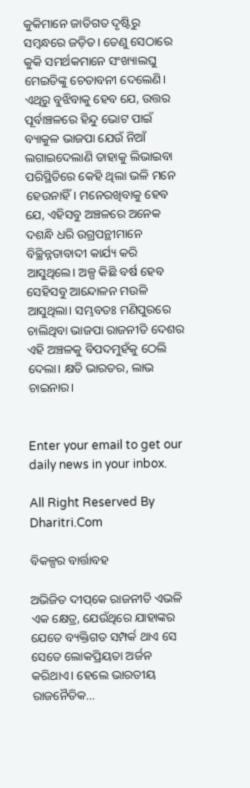କୁକିମାନେ ଜାତିଗତ ଦୃଷ୍ଟିରୁ ସମ୍ବନ୍ଧରେ ଜଡ଼ିତ। ତେଣୁ ସେଠାରେ କୁକି ସମର୍ଥକମାନେ ସଂଖ୍ୟାଲଘୁ ମେଇତିଙ୍କୁ ଚେତାବନୀ ଦେଲେଣି। ଏଥିରୁ ବୁଝିବାକୁ ହେବ ଯେ, ଉତ୍ତର ପୂର୍ବାଞ୍ଚଳରେ ହିନ୍ଦୁ ଭୋଟ ପାଇଁ ବ୍ୟାକୁଳ ଭାଜପା ଯେଉଁ ନିଆଁ ଲଗାଇଦେଲାଣି ତାହାକୁ ଲିଭାଇବା ପରିସ୍ଥିତିରେ କେହି ଥିଲା ଭଳି ମନେ ହେଉନାହିଁ। ମନେରଖିବାକୁ ହେବ ଯେ, ଏହିସବୁ ଅଞ୍ଚଳରେ ଅନେକ ଦଶନ୍ଧି ଧରି ଉଗ୍ରପନ୍ଥୀମାନେ ବିଚ୍ଛିନ୍ନତାବାଦୀ କାର୍ଯ୍ୟ କରି ଆସୁଥିଲେ। ଅଳ୍ପ କିଛି ବର୍ଷ ହେବ ସେହିସବୁ ଆନ୍ଦୋଳନ ମଉଳି ଆସୁଥିଲା। ସମ୍ଭବତଃ ମଣିପୁରରେ ଚାଲିଥିବା ଭାଜପା ରାଜନୀତି ଦେଶର ଏହି ଅଞ୍ଚଳକୁ ବିପଦମୁହଁକୁ ଠେଲି ଦେଲା। କ୍ଷତି ଭାରତର, ଲାଭ ଚାଇନାର।


Enter your email to get our daily news in your inbox.

All Right Reserved By Dharitri.Com

ବିକଳ୍ପର ବାର୍ତ୍ତାବହ

ଅଭିଜିତ ଦୀପ୍‌କେ ରାଜନୀତି ଏଭଳି ଏକ କ୍ଷେତ୍ର, ଯେଉଁଥିରେ ଯାହାଙ୍କର ଯେତେ ବ୍ୟକ୍ତିଗତ ସମ୍ପର୍କ ଥାଏ ସେ ସେତେ ଲୋକପ୍ରିୟତା ଅର୍ଜନ କରିଥାଏ। ହେଲେ ଭାରତୀୟ ରାଜନୈତିକ…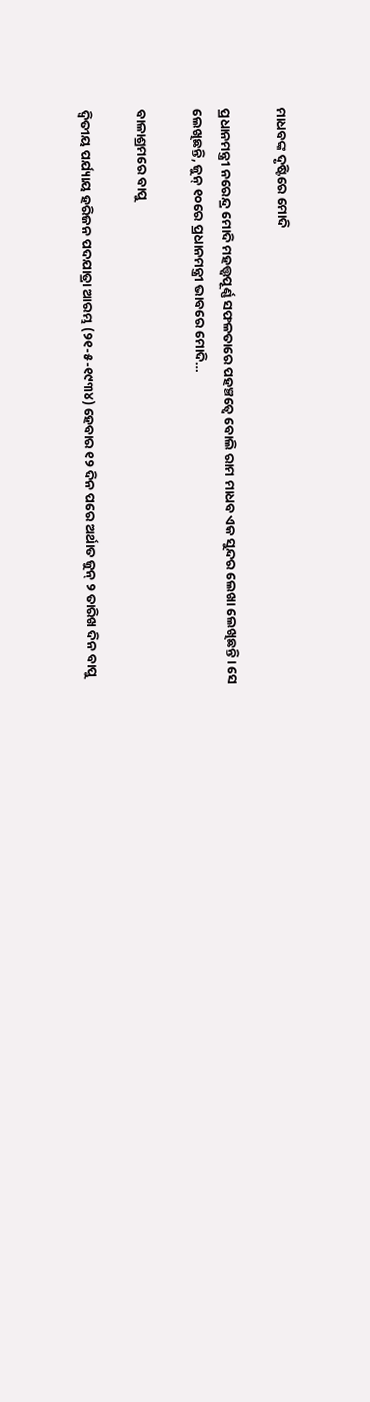ମାଧବଙ୍କ ଦୃଷ୍ଟିରେ ମୋଦି

ପ୍ରଧାନମନ୍ତ୍ରୀ ନରେନ୍ଦ୍ର ମୋଦି ମହତ୍ତ୍ୱପୂର୍ଣ୍ଣ ସଫଳତାରେ ପହଞ୍ଚତ୍ୱେ ବୋଲି ରାମ ମାଧବ ଏକ ସୁନ୍ଦର ଲେଖା ଲେଖିଛନ୍ତି। ସେ ଲେଖିଛନ୍ତି, ଜୁନ୍‌ ୧୦ରେ ପ୍ରଧାନମନ୍ତ୍ରୀ ଭାବରେ ମୋଦି…

ବାଳାଶ୍ରମରେ ବାପୁ

ଦ୍ବିତୀୟ ପର୍ଯ୍ୟାୟ ହରିଜନ ପଦଯାତ୍ରା ଆରମ୍ଭ (୨୧-୫-୧୯୩୪) ହେବାର ୧୨ ଦିନ ପରେ ଅର୍ଥାତ ଜୁନ୍‌ ୨ ତାରିଖ ଦିନ ବାପୁ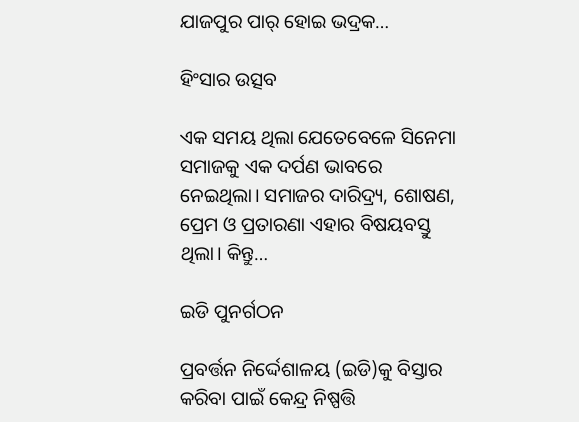ଯାଜପୁର ପାର୍‌ ହୋଇ ଭଦ୍ରକ…

ହିଂସାର ଉତ୍ସବ

ଏକ ସମୟ ଥିଲା ଯେତେବେଳେ ସିନେମା ସମାଜକୁ ଏକ ଦର୍ପଣ ଭାବରେ ନେଇଥିଲା। ସମାଜର ଦାରିଦ୍ର୍ୟ, ଶୋଷଣ, ପ୍ରେମ ଓ ପ୍ରତାରଣା ଏହାର ବିଷୟବସ୍ତୁ ଥିଲା। କିନ୍ତୁ…

ଇଡି ପୁନର୍ଗଠନ

ପ୍ରବର୍ତ୍ତନ ନିର୍ଦ୍ଦେଶାଳୟ (ଇଡି)କୁ ବିସ୍ତାର କରିବା ପାଇଁ କେନ୍ଦ୍ର ନିଷ୍ପତ୍ତି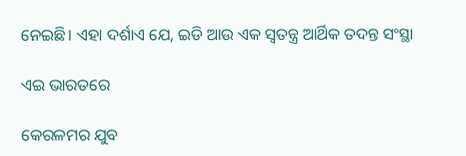ନେଇଛି। ଏହା ଦର୍ଶାଏ ଯେ, ଇଡି ଆଉ ଏକ ସ୍ବତନ୍ତ୍ର ଆର୍ଥିକ ତଦନ୍ତ ସଂସ୍ଥା

ଏଇ ଭାରତରେ

କେରଳମର ଯୁବ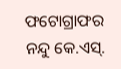ଫଟୋଗ୍ରାଫର ନନ୍ଦୁ କେ.ଏସ୍‌.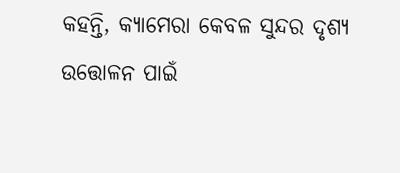କହନ୍ତି, କ୍ୟାମେରା କେବଳ ସୁନ୍ଦର ଦୃଶ୍ୟ ଉତ୍ତୋଳନ ପାଇଁ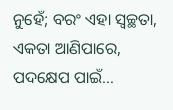ନୁହେଁ; ବରଂ ଏହା ସ୍ବଚ୍ଛତା, ଏକତା ଆଣିପାରେ, ପଦକ୍ଷେପ ପାଇଁ…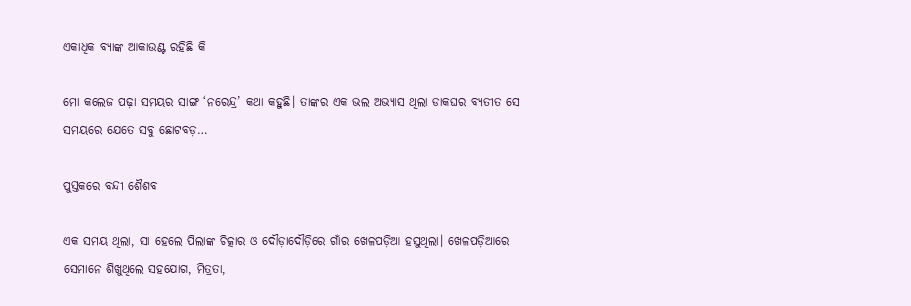ଏକାଧିକ ବ୍ୟାଙ୍କ ଆକାଉଣ୍ଟ ରହିଛି କି

ମୋ କଲେଜ ପଢ଼ା ସମୟର ସାଙ୍ଗ ‘ନରେନ୍ଦ୍ର’ କଥା କହୁଛି। ତାଙ୍କର ଏକ ଭଲ ଅଭ୍ୟାସ ଥିଲା ଡାକଘର ବ୍ୟତୀତ ସେ ସମୟରେ ଯେତେ ସବୁ ଛୋଟବଡ଼…

ପୁସ୍ତକରେ ବନ୍ଦୀ ଶୈଶବ

ଏକ ସମୟ ଥିଲା, ସା ହେଲେ ପିଲାଙ୍କ ଚିତ୍କାର ଓ ଦୌଡ଼ାଦୌଡ଼ିରେ ଗାଁର ଖେଳପଡ଼ିଆ ହସୁଥିଲା। ଖେଳପଡ଼ିଆରେ ସେମାନେ ଶିଖୁଥିଲେ ସହଯୋଗ, ମିତ୍ରତା,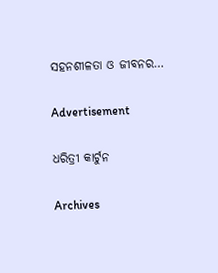ସହନଶୀଳତା ଓ ଜୀବନର…

Advertisement

ଧରିତ୍ରୀ କାର୍ଟୁନ

Archives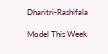Dharitri-Rashifala

Model This Week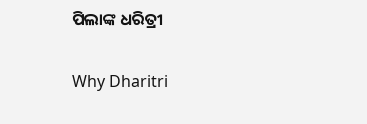ପିଲାଙ୍କ ଧରିତ୍ରୀ

Why Dharitri